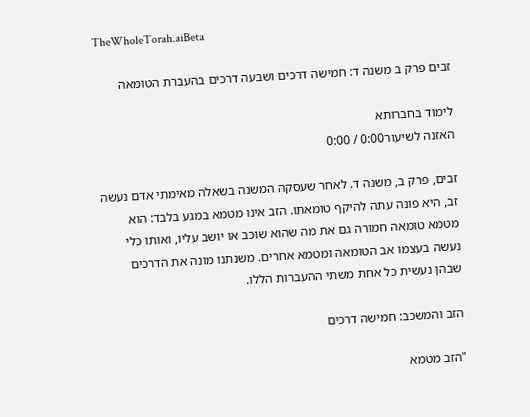TheWholeTorah.aiBeta

זבים פרק ב משנה ד: חמישה דרכים ושבעה דרכים בהעברת הטומאה

לימוד בחברותא
האזנה לשיעור0:00 / 0:00

זבים, פרק ב, משנה ד. לאחר שעסקה המשנה בשאלה מאימתי אדם נעשה זב, היא פונה עתה להיקף טומאתו. הזב אינו מטמא במגע בלבד: הוא מטמא טומאה חמורה גם את מה שהוא שוכב או יושב עליו, ואותו כלי נעשה בעצמו אב הטומאה ומטמא אחרים. משנתנו מונה את הדרכים שבהן נעשית כל אחת משתי ההעברות הללו.

הזב והמשכב: חמישה דרכים

"הזב מטמא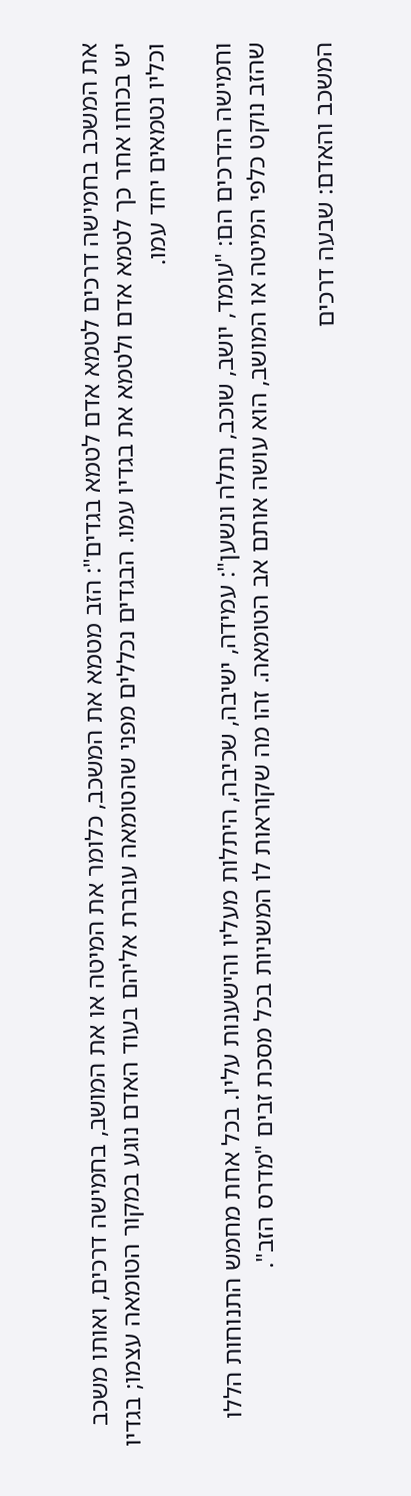את המשכב בחמישה דרכים לטמא אדם לטמא בגדים": הזב מטמא את המשכב, כלומר את המיטה או את המושב, בחמישה דרכים, ואותו משכב יש בכוחו אחר כך לטמא אדם ולטמא את בגדיו עמו. הבגדים נכללים מפני שהטומאה עוברת אליהם בעוד האדם נוגע במקור הטומאה עצמו; בגדיו וכליו נטמאים יחד עמו.

וחמישה הדרכים הם: "עומד, יושב, שוכב, נתלה ונשען": עמידה, ישיבה, שכיבה, היתלות מעליו והישענות עליו. בכל אחת מחמש התנוחות הללו שהזב נוקט כלפי המיטה או המושב, הוא עושה אותם אב הטומאה. זהו מה שקוראות לו המשניות בכל מסכת זבים "מדרס הזב".

המשכב והאדם: שבעה דרכים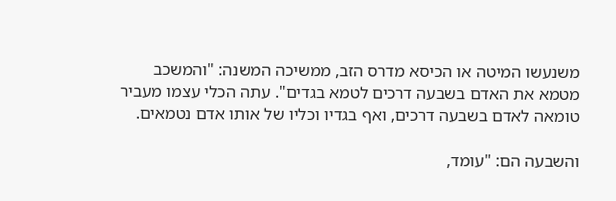משנעשו המיטה או הכיסא מדרס הזב, ממשיכה המשנה: "והמשכב מטמא את האדם בשבעה דרכים לטמא בגדים". עתה הכלי עצמו מעביר טומאה לאדם בשבעה דרכים, ואף בגדיו וכליו של אותו אדם נטמאים.

והשבעה הם: "עומד,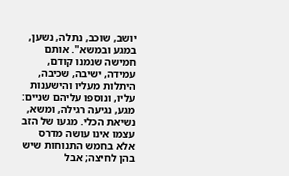יושב, שוכב, נתלה, נשען, במגע ובמשא". אותם חמישה שנמנו קודם, עמידה, ישיבה, שכיבה, היתלות מעליו והישענות עליו, ונוספו עליהם שניים: מגע, נגיעה רגילה, ומשא, נשיאת הכלי. מגעו של הזב עצמו אינו עושה מדרס אלא בחמש התנוחות שיש בהן לחיצה; אבל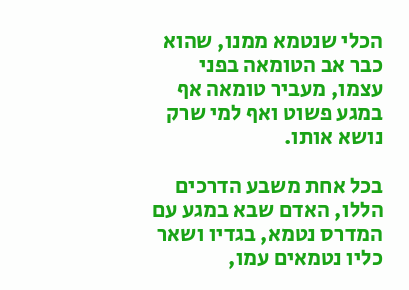הכלי שנטמא ממנו, שהוא כבר אב הטומאה בפני עצמו, מעביר טומאה אף במגע פשוט ואף למי שרק נושא אותו.

בכל אחת משבע הדרכים הללו, האדם שבא במגע עם המדרס נטמא, בגדיו ושאר כליו נטמאים עמו,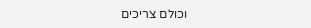וכולם צריכים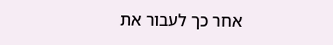אחר כך לעבור את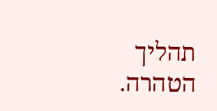תהליך הטהרה.